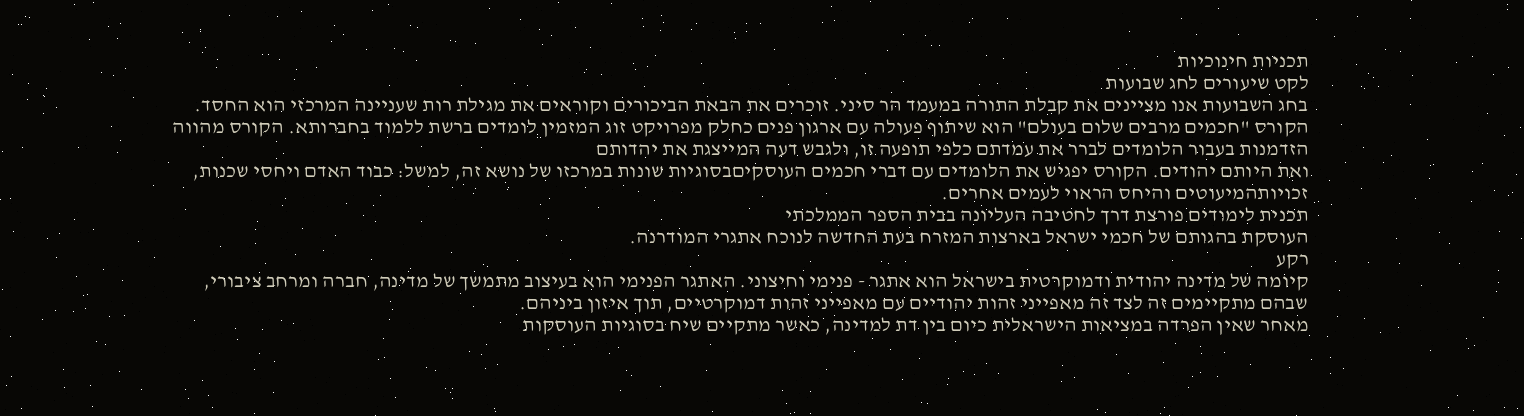תכניות חינוכיות
לקט שיעורים לחג שבועות
בחג השבועות אנו מציינים את קבלת התורה במעמד הר סיני. זוכרים את הבאת הביכורים וקוראים את מגילת רות שעניינה המרכזי הוא החסד.
הקורס "חכמים מרבים שלום בעולם" הוא שיתוף פעולה עם ארגון פנים כחלק מפרויקט זוג המזמין לומדים ברשת ללמוד בחברותא. הקורס מהווה הזדמנות בעבור הלומדים לברר את עמדתם כלפי תופעה זו, ולגבש דעה המייצגת את יהדותם
ואת היותם יהודים. הקורס יפגיש את הלומדים עם דברי חכמים העוסקיםבסוגיות שונות במרכזו של נושא זה, למשל: כבוד האדם ויחסי שכנות, זכויותהמיעוטים והיחס הראוי לעמים אחרים.
תכנית לימודים פורצת דרך לחטיבה העליונה בבית הספר הממלכתי
העוסקת בהגותם של חכמי ישראל בארצות המזרח בעת החדשה לנוכח אתגרי המודרנה.
רקע
קיומה של מדינה יהודית ודמוקרטית בישראל הוא אתגר - פנימי וחיצוני. האתגר הפנימי הוא בעיצוב מתמשך של מדינה, חברה ומרחב ציבורי, שבהם מתקיימים זה לצד זה מאפייני זהות יהודיים עם מאפייני זהות דמוקרטיים, תוך איזון ביניהם.
מאחר שאין הפרדה במציאות הישראלית כיום בין דת למדינה, כאשר מתקיים שיח בסוגיות העוסקות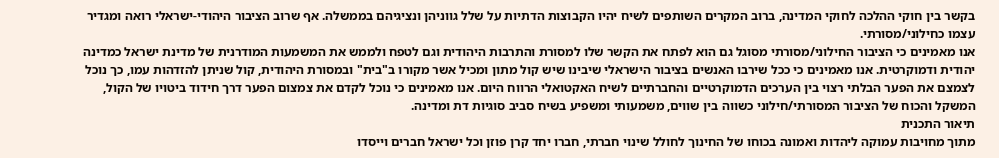בקשר בין חוקי ההלכה לחוקי המדינה, ברוב המקרים השותפים לשיח יהיו הקבוצות הדתיות על שלל גווניהן ונציגיהם בממשלה. אף שרוב הציבור היהודי-ישראלי רואה ומגדיר עצמו כחילוני/מסורתי.
אנו מאמינים כי הציבור החילוני/מסורתי מסוגל גם הוא לפתח את הקשר שלו למסורת והתרבות היהודית וגם לטפח ולממש את המשמעות המודרנית של מדינת ישראל כמדינה יהודית ודמוקרטית. אנו מאמינים כי ככל שירבו האנשים בציבור הישראלי שיבינו שיש קול מתון ומכיל אשר מקורו ב"בית" ובמסורת היהודית, קול שניתן להזדהות עמו, כך נוכל לצמצם את הפער הבלתי רצוי בין הערכים הדמוקרטיים והחברתיים לשיח האקטואלי הרווח היום. אנו מאמינים כי נוכל לקדם את צמצום הפער דרך חידוד ביטויו של הקול, המשקל והכוח של הציבור המסורתי/חילוני כשווה בין שווים, משמעותי ומשפיע בשיח סביב סוגיות דת ומדינה.
תיאור התכנית
מתוך מחויבות עמוקה ליהדות ואמונה בכוחו של החינוך לחולל שינוי חברתי, חברו יחד קרן פוזן וכל ישראל חברים וייסדו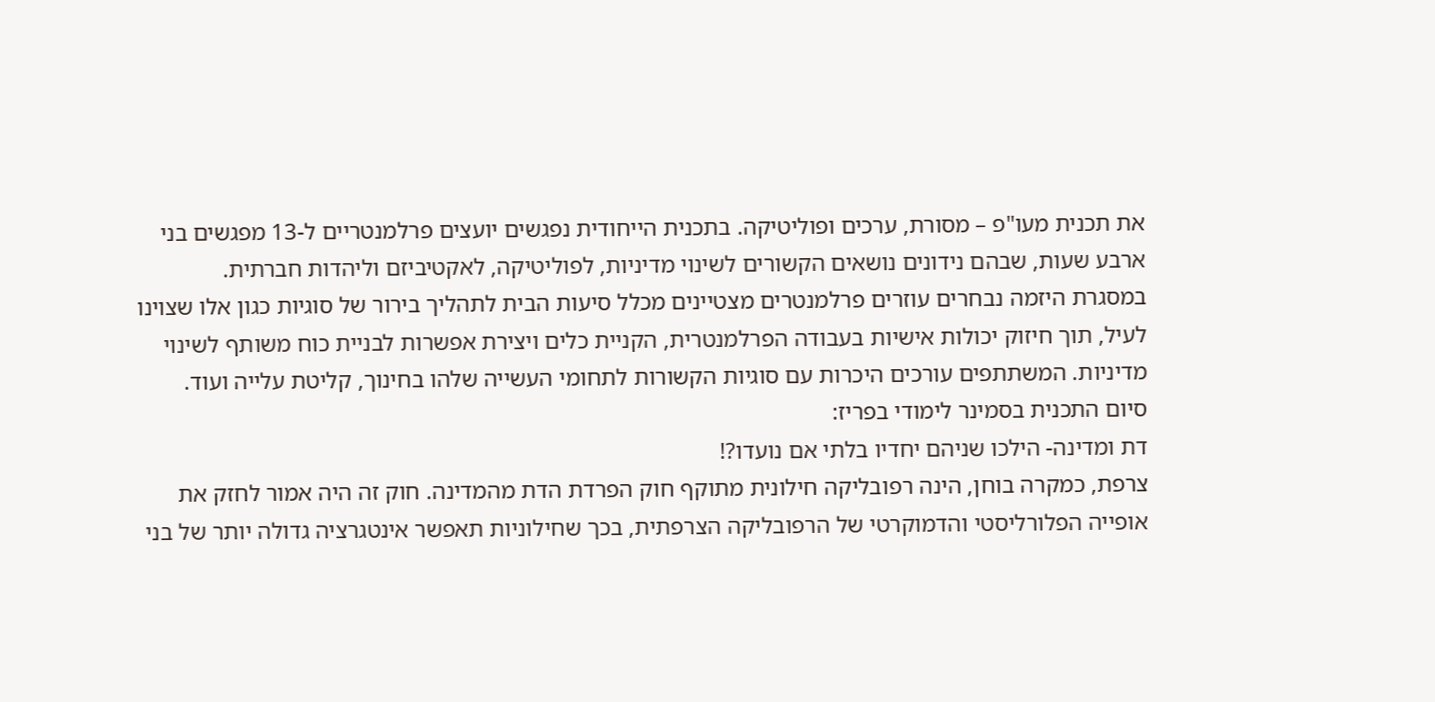את תכנית מעו"פ – מסורת, ערכים ופוליטיקה. בתכנית הייחודית נפגשים יועצים פרלמנטריים ל-13 מפגשים בני ארבע שעות, שבהם נידונים נושאים הקשורים לשינוי מדיניות, לפוליטיקה, לאקטיביזם וליהדות חברתית.
במסגרת היזמה נבחרים עוזרים פרלמנטרים מצטיינים מכלל סיעות הבית לתהליך בירור של סוגיות כגון אלו שצוינו לעיל, תוך חיזוק יכולות אישיות בעבודה הפרלמנטרית, הקניית כלים ויצירת אפשרות לבניית כוח משותף לשינוי מדיניות. המשתתפים עורכים היכרות עם סוגיות הקשורות לתחומי העשייה שלהו בחינוך, קליטת עלייה ועוד.
סיום התכנית בסמינר לימודי בפריז:
דת ומדינה- הילכו שניהם יחדיו בלתי אם נועדו?!
צרפת, כמקרה בוחן, הינה רפובליקה חילונית מתוקף חוק הפרדת הדת מהמדינה. חוק זה היה אמור לחזק את אופייה הפלורליסטי והדמוקרטי של הרפובליקה הצרפתית, בכך שחילוניות תאפשר אינטגרציה גדולה יותר של בני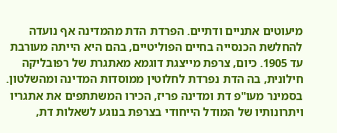מיעוטים אתניים ודתיים. הפרדת הדת מהמדינה אף נועדה להחלשת הכנסייה בחיים הפוליטיים, בהם היא הייתה מעורבת עד 1905. כיום, צרפת מייצגת דוגמא מאתגרת של רפובליקה חילונית, בה הדת נפרדת לחלוטין ממוסדות המדינה ומהשלטון.
בסמינר מעו"פ דת ומדינה פריז, הכירו המשתתפים את אתגריו ויתרונותיו של המודל הייחודי בצרפת בנוגע לשאלות דת,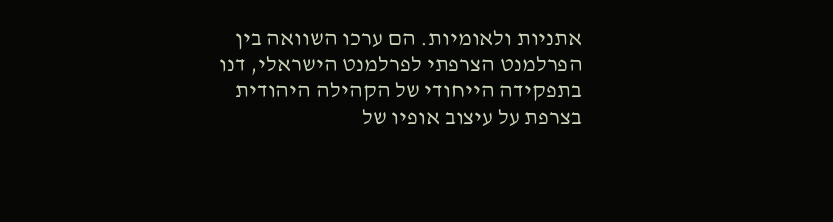אתניות ולאומיות. הם ערכו השוואה בין הפרלמנט הצרפתי לפרלמנט הישראלי, דנו בתפקידה הייחודי של הקהילה היהודית בצרפת על עיצוב אופיו של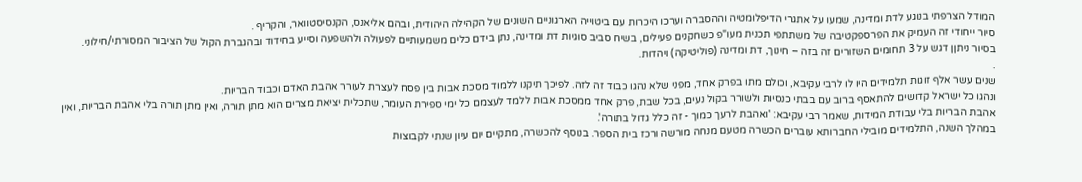המודל הצרפתי בנוגע לדת ומדינה, שמעו על אתגרי הדיפלומטיה וההסברה וערכו היכרות עם ביטוייה הארגוניים השונים של הקהילה היהודית, ובהם אליאנס, הקנסיסטוואר, והקריף .
סיור ייחודי זה העמיק את הפרספקטיבה של משתתפי תכנית מעו"פ כשחקנים פעילים, בשיח סביב סוגיות דת ומדינה, נתן בידם כלים משמעותיים לפעולה ולהשפעה וסייע בחידוד ובהגברת הקול של הציבור המסורתי/חילוני.
בסיור ניתןן דגש על 3 תחומים השזורים זה בזה – חינוך, דת ומדינה (פוליטיקה) ויהדות.
.
שנים עשר אלף זוגות תלמידים היו לו לרבי עקיבא, וכולם מתו בפרק אחד, מפני שלא נהגו כבוד זה לזה. לפיכך תיקנו ללמוד מסכת אבות בין פסח לעצרת לעורר אהבת האדם וכבוד הבריות.
ונהגו כל ישראל קדושים להתאסף ברוב עם בבתי כנסיות ולשורר בקול נעים, בכל שבת, פרק אחד ממסכת אבות ללמד לעצמם כל ימי ספירת העומר, שתכלית יציאת מצרים הוא מתן תורה, ואין מתן תורה בלי אהבת הבריות, ואין אהבת הבריות בלי עבודת המידות, שאמר רבי עקיבא: 'ואהבת לרעך כמוך - זה כלל גדול בתורה'.
במהלך השנה, התלמידים מובילי החברותא עוברים הכשרה מטעם מנחה מורשה ורכז בית הספר. בנוסף להכשרה, מתקיים יום עיון שנתי לקבוצות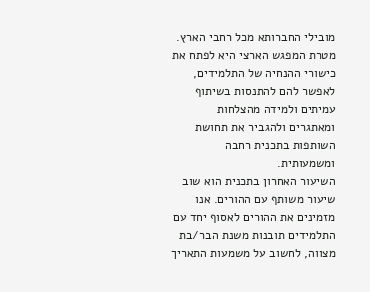מובילי החברותא מכל רחבי הארץ. מטרת המפגש הארצי היא לפתח את כישורי ההנחיה של התלמידים, לאפשר להם להתנסות בשיתוף עמיתים ולמידה מהצלחות ומאתגרים ולהגביר את תחושת השותפות בתכנית רחבה ומשמעותית.
השיעור האחרון בתכנית הוא שוב שיעור משותף עם ההורים. אנו מזמינים את ההורים לאסוף יחד עם התלמידים תובנות משנת הבר/בת מצווה, לחשוב על משמעות התאריך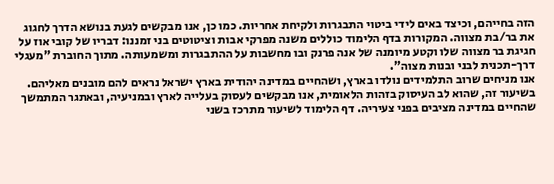הזה בחייהם, וכיצד באים לידי ביטוי התבגרות ולקיחת אחריות. כמו כן, אנו מבקשים לגעת בנושא הדרך לחגוג את בר/בת מצווה. המקורות בדף הלימוד כוללים משנה מפרקי אבות וציטוטים בני זמננו: דבריו של קובי אוז על חגיגת בר מצווה שלו וקטע מיומנה של אנה פרנק ובו מחשבות על ההתבגרות ומשמעותה. מתוך החוברת "מעגלי דרך-תכנית לבני ובנות מצוה".
אנו מניחים שרוב התלמידים נולדו בארץ, ושהחיים במדינה יהודית בארץ ישראל נראים להם מובנים מאליהם. בשיעור זה, שהוא לב העיסוק בזהות הלאומית, אנו מבקשים לעסוק בעלייה לארץ ובמניעיה, ובאתגר המתמשך שהחיים במדינה מציבים בפני צעיריה. דף הלימוד לשיעור מתרכז בשני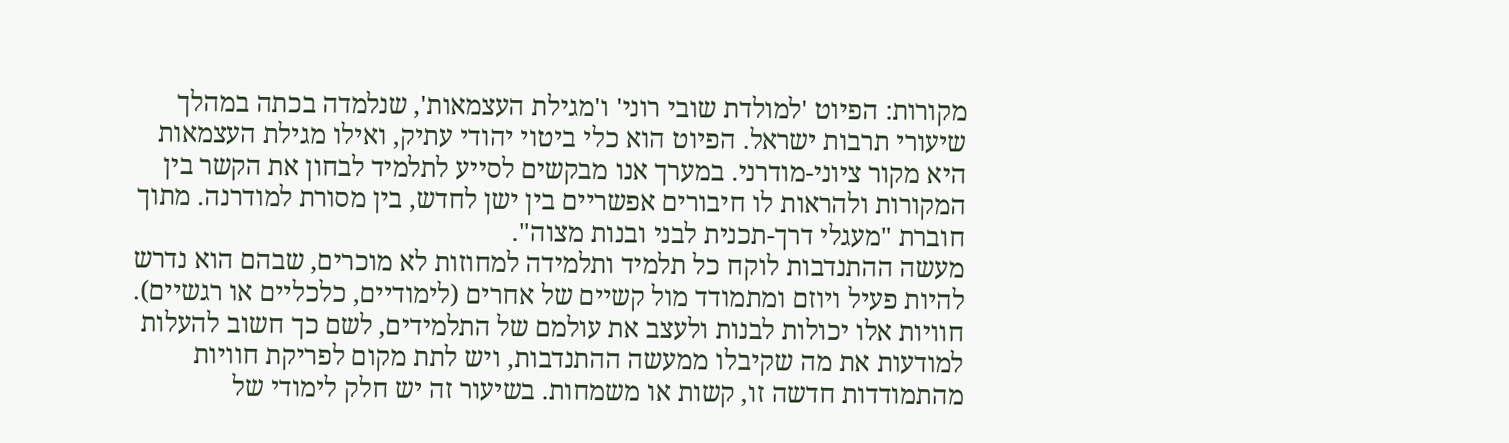מקורות: הפיוט 'למולדת שובי רוני' ו'מגילת העצמאות', שנלמדה בכתה במהלך שיעורי תרבות ישראל. הפיוט הוא כלי ביטוי יהודי עתיק, ואילו מגילת העצמאות היא מקור ציוני-מודרני. במערך אנו מבקשים לסייע לתלמיד לבחון את הקשר בין המקורות ולהראות לו חיבורים אפשריים בין ישן לחדש, בין מסורת למודרנה. מתוך חוברת "מעגלי דרך-תכנית לבני ובנות מצוה".
מעשה ההתנדבות לוקח כל תלמיד ותלמידה למחוזות לא מוכרים, שבהם הוא נדרש להיות פעיל ויוזם ומתמודד מול קשיים של אחרים (לימודיים, כלכליים או רגשיים). חוויות אלו יכולות לבנות ולעצב את עולמם של התלמידים, לשם כך חשוב להעלות למודעות את מה שקיבלו ממעשה ההתנדבות, ויש לתת מקום לפריקת חוויות מהתמודדות חדשה זו, קשות או משמחות. בשיעור זה יש חלק לימודי של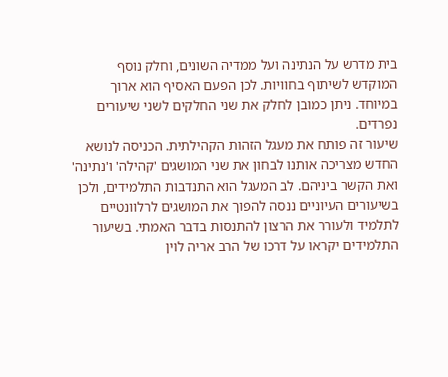בית מדרש על הנתינה ועל ממדיה השונים, וחלק נוסף המוקדש לשיתוף בחוויות. לכן הפעם האסיף הוא ארוך במיוחד. ניתן כמובן לחלק את שני החלקים לשני שיעורים נפרדים.
שיעור זה פותח את מעגל הזהות הקהילתית. הכניסה לנושא החדש מצריכה אותנו לבחון את שני המושגים 'קהילה' ו'נתינה' ואת הקשר ביניהם. לב המעגל הוא התנדבות התלמידים, ולכן בשיעורים העיוניים ננסה להפוך את המושגים לרלוונטיים לתלמיד ולעורר את הרצון להתנסות בדבר האמתי. בשיעור התלמידים יקראו על דרכו של הרב אריה לוין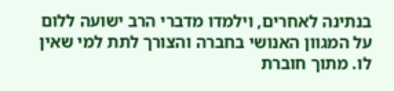בנתינה לאחרים, וילמדו מדברי הרב ישועה ללום על המגוון האנושי בחברה והצורך לתת למי שאין לו. מתוך חוברת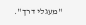"מעגלי דרך".